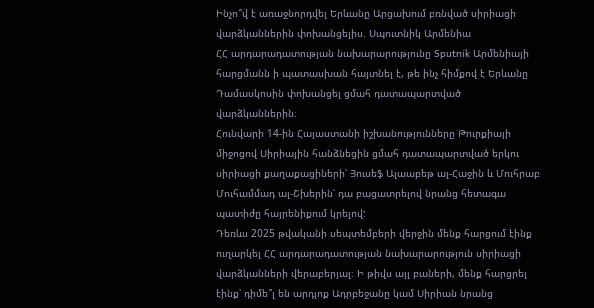Ինչո՞վ է առաջնորդվել Երևանը Արցախում բռնված սիրիացի վարձկաններին փոխանցելիս. Սպուտնիկ Արմենիա
ՀՀ արդարադատության նախարարությունը Sputnik Արմենիայի հարցմանն ի պատասխան հայտնել է, թե ինչ հիմքով է Երևանը Դամասկոսին փոխանցել ցմահ դատապարտված վարձկաններին։
Հունվարի 14-ին Հայաստանի իշխանությունները Թուրքիայի միջոցով Սիրիային հանձնեցին ցմահ դատապարտված երկու սիրիացի քաղաքացիների՝ Յուսեֆ Ալաաբեթ ալ-Հաջին և Մուհրաբ Մուհամմադ ալ-Շխերին՝ դա բացատրելով նրանց հետագա պատիժը հայրենիքում կրելով:
Դեռևս 2025 թվականի սեպտեմբերի վերջին մենք հարցում էինք ուղարկել ՀՀ արդարադատության նախարարություն սիրիացի վարձկանների վերաբերյալ։ Ի թիվս այլ բաների, մենք հարցրել էինք՝ դիմե՞լ են արդյոք Ադրբեջանը կամ Սիրիան նրանց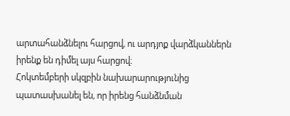արտահանձնելու հարցով, ու արդյոք վարձկաններն իրենք են դիմել այս հարցով։
Հոկտեմբերի սկզբին նախարարությունից պատասխանել են, որ իրենց հանձնման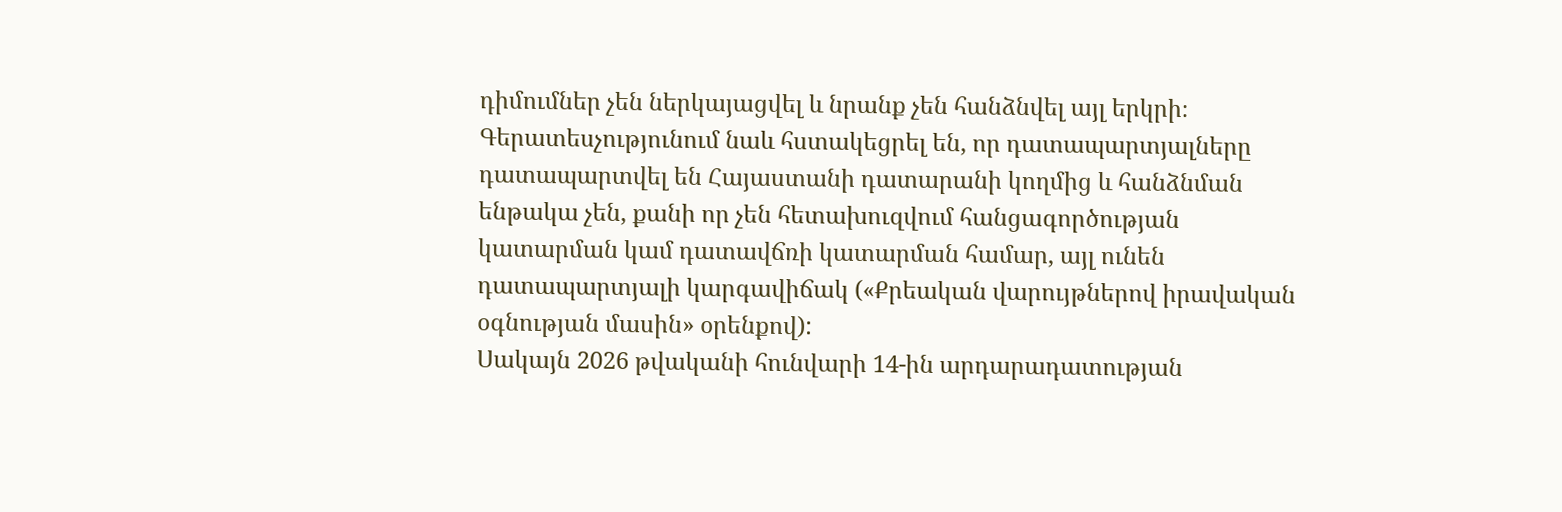դիմումներ չեն ներկայացվել և նրանք չեն հանձնվել այլ երկրի։
Գերատեսչությունում նաև հստակեցրել են, որ դատապարտյալները դատապարտվել են Հայաստանի դատարանի կողմից և հանձնման ենթակա չեն, քանի որ չեն հետախուզվում հանցագործության կատարման կամ դատավճռի կատարման համար, այլ ունեն դատապարտյալի կարգավիճակ («Քրեական վարույթներով իրավական օգնության մասին» օրենքով):
Սակայն 2026 թվականի հունվարի 14-ին արդարադատության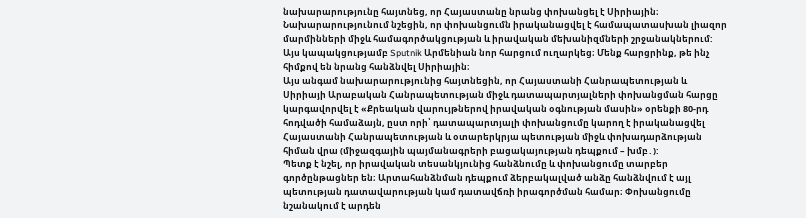նախարարությունը հայտնեց, որ Հայաստանը նրանց փոխանցել է Սիրիային։ Նախարարությունում նշեցին, որ փոխանցումն իրականացվել է համապատասխան լիազոր մարմինների միջև համագործակցության և իրավական մեխանիզմների շրջանակներում: Այս կապակցությամբ Sputnik Արմենիան նոր հարցում ուղարկեց։ Մենք հարցրինք, թե ինչ հիմքով են նրանց հանձնվել Սիրիային։
Այս անգամ նախարարությունից հայտնեցին, որ Հայաստանի Հանրապետության և Սիրիայի Արաբական Հանրապետության միջև դատապարտյալների փոխանցման հարցը կարգավորվել է «Քրեական վարույթներով իրավական օգնության մասին» օրենքի 80-րդ հոդվածի համաձայն, ըստ որի՝ դատապարտյալի փոխանցումը կարող է իրականացվել Հայաստանի Հանրապետության և օտարերկրյա պետության միջև փոխադարձության հիման վրա (միջազգային պայմանագրերի բացակայության դեպքում – խմբ․):
Պետք է նշել, որ իրավական տեսանկյունից հանձնումը և փոխանցումը տարբեր գործընթացներ են։ Արտահանձնման դեպքում ձերբակալված անձը հանձնվում է այլ պետության դատավարության կամ դատավճռի իրագործման համար։ Փոխանցումը նշանակում է արդեն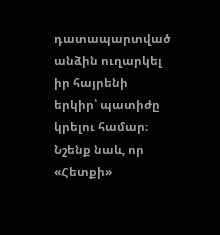դատապարտված անձին ուղարկել իր հայրենի երկիր՝ պատիժը կրելու համար։
Նշենք նաև, որ «Հետքի»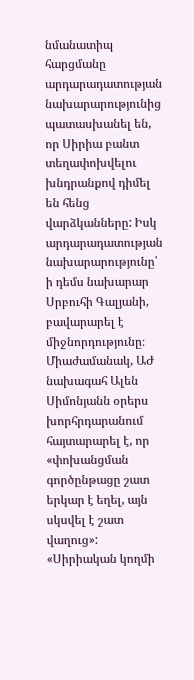նմանատիպ հարցմանը արդարադատության նախարարությունից պատասխանել են, որ Սիրիա բանտ տեղափոխվելու խնդրանքով դիմել են հենց վարձկանները: Իսկ արդարադատության նախարարությունը՝ ի դեմս նախարար Սրբուհի Գալյանի, բավարարել է միջնորդությունը։
Միաժամանակ, ԱԺ նախագահ Ալեն Սիմոնյանն օրերս խորհրդարանում հայտարարել է, որ «փոխանցման գործընթացը շատ երկար է եղել, այն սկսվել է շատ վաղուց»: «Սիրիական կողմի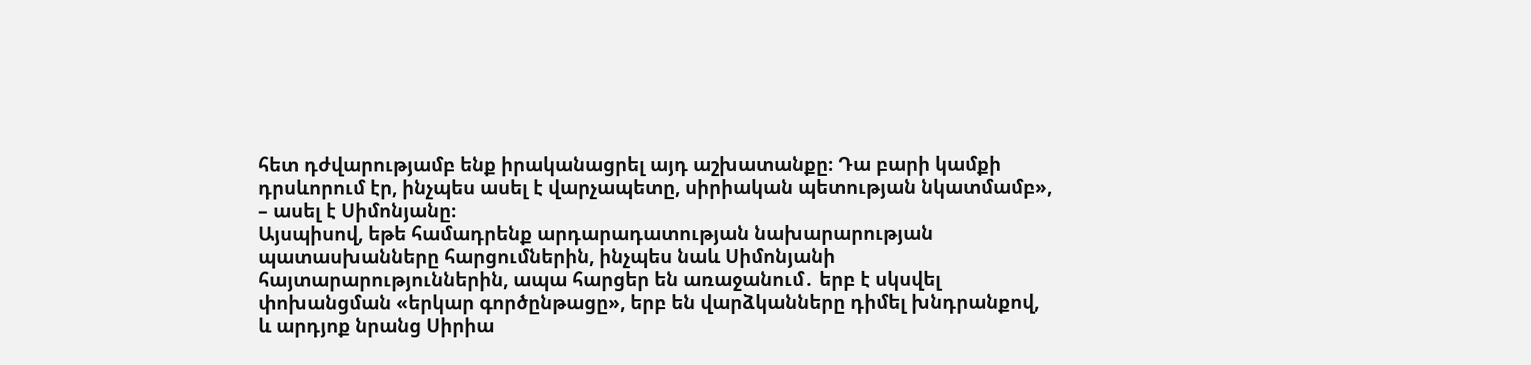հետ դժվարությամբ ենք իրականացրել այդ աշխատանքը։ Դա բարի կամքի դրսևորում էր, ինչպես ասել է վարչապետը, սիրիական պետության նկատմամբ», – ասել է Սիմոնյանը։
Այսպիսով, եթե համադրենք արդարադատության նախարարության պատասխանները հարցումներին, ինչպես նաև Սիմոնյանի հայտարարություններին, ապա հարցեր են առաջանում․ երբ է սկսվել փոխանցման «երկար գործընթացը», երբ են վարձկանները դիմել խնդրանքով, և արդյոք նրանց Սիրիա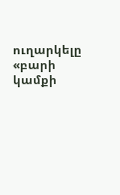ուղարկելը «բարի կամքի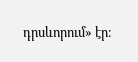դրսևորում» էր։